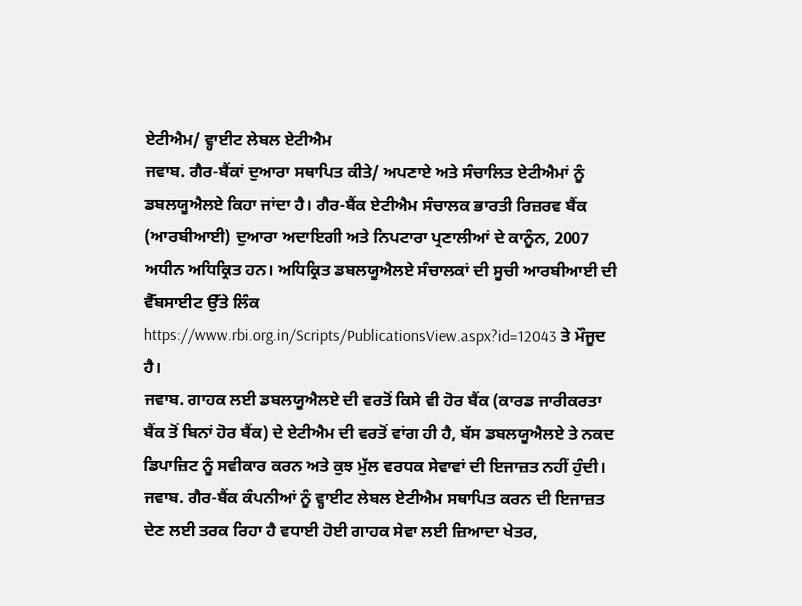ਏਟੀਐਮ/ ਵ੍ਹਾਈਟ ਲੇਬਲ ਏਟੀਐਮ
ਜਵਾਬ. ਗੈਰ-ਬੈਂਕਾਂ ਦੁਆਰਾ ਸਥਾਪਿਤ ਕੀਤੇ/ ਅਪਣਾਏ ਅਤੇ ਸੰਚਾਲਿਤ ਏਟੀਐਮਾਂ ਨੂੰ ਡਬਲਯੂਐਲਏ ਕਿਹਾ ਜਾਂਦਾ ਹੈ। ਗੈਰ-ਬੈਂਕ ਏਟੀਐਮ ਸੰਚਾਲਕ ਭਾਰਤੀ ਰਿਜ਼ਰਵ ਬੈਂਕ (ਆਰਬੀਆਈ) ਦੁਆਰਾ ਅਦਾਇਗੀ ਅਤੇ ਨਿਪਟਾਰਾ ਪ੍ਰਣਾਲੀਆਂ ਦੇ ਕਾਨੂੰਨ, 2007 ਅਧੀਨ ਅਧਿਕ੍ਰਿਤ ਹਨ। ਅਧਿਕ੍ਰਿਤ ਡਬਲਯੂਐਲਏ ਸੰਚਾਲਕਾਂ ਦੀ ਸੂਚੀ ਆਰਬੀਆਈ ਦੀ ਵੈੱਬਸਾਈਟ ਉੱਤੇ ਲਿੰਕ https://www.rbi.org.in/Scripts/PublicationsView.aspx?id=12043 ਤੇ ਮੌਜੂਦ ਹੈ।
ਜਵਾਬ. ਗਾਹਕ ਲਈ ਡਬਲਯੂਐਲਏ ਦੀ ਵਰਤੋਂ ਕਿਸੇ ਵੀ ਹੋਰ ਬੈਂਕ (ਕਾਰਡ ਜਾਰੀਕਰਤਾ ਬੈਂਕ ਤੋਂ ਬਿਨਾਂ ਹੋਰ ਬੈਂਕ) ਦੇ ਏਟੀਐਮ ਦੀ ਵਰਤੋਂ ਵਾਂਗ ਹੀ ਹੈ, ਬੱਸ ਡਬਲਯੂਐਲਏ ਤੇ ਨਕਦ ਡਿਪਾਜ਼ਿਟ ਨੂੰ ਸਵੀਕਾਰ ਕਰਨ ਅਤੇ ਕੁਝ ਮੁੱਲ ਵਰਧਕ ਸੇਵਾਵਾਂ ਦੀ ਇਜਾਜ਼ਤ ਨਹੀਂ ਹੁੰਦੀ।
ਜਵਾਬ. ਗੈਰ-ਬੈਂਕ ਕੰਪਨੀਆਂ ਨੂੰ ਵ੍ਹਾਈਟ ਲੇਬਲ ਏਟੀਐਮ ਸਥਾਪਿਤ ਕਰਨ ਦੀ ਇਜਾਜ਼ਤ ਦੇਣ ਲਈ ਤਰਕ ਰਿਹਾ ਹੈ ਵਧਾਈ ਹੋਈ ਗਾਹਕ ਸੇਵਾ ਲਈ ਜ਼ਿਆਦਾ ਖੇਤਰ,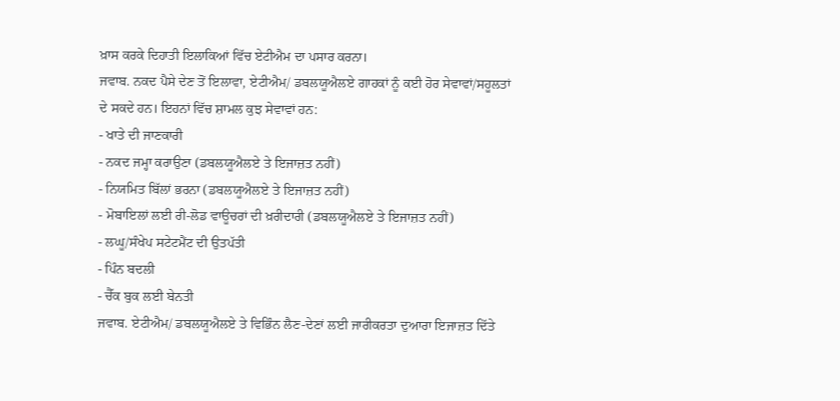ਖ਼ਾਸ ਕਰਕੇ ਦਿਹਾਤੀ ਇਲਾਕਿਆਂ ਵਿੱਚ ਏਟੀਐਮ ਦਾ ਪਸਾਰ ਕਰਨਾ।
ਜਵਾਬ. ਨਕਦ ਪੈਸੇ ਦੇਣ ਤੋਂ ਇਲਾਵਾ, ਏਟੀਐਮ/ ਡਬਲਯੂਐਲਏ ਗਾਹਕਾਂ ਨੂੰ ਕਈ ਹੋਰ ਸੇਵਾਵਾਂ/ਸਹੂਲਤਾਂ ਦੇ ਸਕਦੇ ਹਨ। ਇਹਨਾਂ ਵਿੱਚ ਸ਼ਾਮਲ ਕੁਝ ਸੇਵਾਵਾਂ ਹਨ:
- ਖਾਤੇ ਦੀ ਜਾਣਕਾਰੀ
- ਨਕਦ ਜਮ੍ਹਾ ਕਰਾਉਣਾ (ਡਬਲਯੂਐਲਏ ਤੇ ਇਜਾਜ਼ਤ ਨਹੀਂ)
- ਨਿਯਮਿਤ ਬਿੱਲਾਂ ਭਰਨਾ (ਡਬਲਯੂਐਲਏ ਤੇ ਇਜਾਜ਼ਤ ਨਹੀਂ)
- ਮੋਬਾਇਲਾਂ ਲਈ ਰੀ-ਲੋਡ ਵਾਊਚਰਾਂ ਦੀ ਖ਼ਰੀਦਾਰੀ (ਡਬਲਯੂਐਲਏ ਤੇ ਇਜਾਜ਼ਤ ਨਹੀਂ)
- ਲਘੂ/ਸੰਖੇਪ ਸਟੇਟਮੈਂਟ ਦੀ ਉਤਪੱਤੀ
- ਪਿੰਨ ਬਦਲੀ
- ਚੈੱਕ ਬੁਕ ਲਈ ਬੇਨਤੀ
ਜਵਾਬ. ਏਟੀਐਮ/ ਡਬਲਯੂਐਲਏ ਤੇ ਵਿਭਿੰਨ ਲੈਣ-ਦੇਣਾਂ ਲਈ ਜਾਰੀਕਰਤਾ ਦੁਆਰਾ ਇਜਾਜ਼ਤ ਦਿੱਤੇ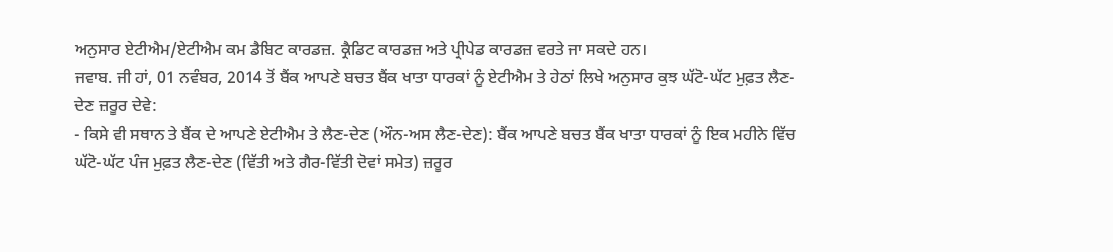ਅਨੁਸਾਰ ਏਟੀਐਮ/ਏਟੀਐਮ ਕਮ ਡੈਬਿਟ ਕਾਰਡਜ਼. ਕ੍ਰੈਡਿਟ ਕਾਰਡਜ਼ ਅਤੇ ਪ੍ਰੀਪੇਡ ਕਾਰਡਜ਼ ਵਰਤੇ ਜਾ ਸਕਦੇ ਹਨ।
ਜਵਾਬ. ਜੀ ਹਾਂ, 01 ਨਵੰਬਰ, 2014 ਤੋਂ ਬੈਂਕ ਆਪਣੇ ਬਚਤ ਬੈਂਕ ਖਾਤਾ ਧਾਰਕਾਂ ਨੂੰ ਏਟੀਐਮ ਤੇ ਹੇਠਾਂ ਲਿਖੇ ਅਨੁਸਾਰ ਕੁਝ ਘੱਟੋ-ਘੱਟ ਮੁਫ਼ਤ ਲੈਣ-ਦੇਣ ਜ਼ਰੂਰ ਦੇਵੇ:
- ਕਿਸੇ ਵੀ ਸਥਾਨ ਤੇ ਬੈਂਕ ਦੇ ਆਪਣੇ ਏਟੀਐਮ ਤੇ ਲੈਣ-ਦੇਣ (ਔਨ-ਅਸ ਲੈਣ-ਦੇਣ): ਬੈਂਕ ਆਪਣੇ ਬਚਤ ਬੈਂਕ ਖਾਤਾ ਧਾਰਕਾਂ ਨੂੰ ਇਕ ਮਹੀਨੇ ਵਿੱਚ ਘੱਟੋ-ਘੱਟ ਪੰਜ ਮੁਫ਼ਤ ਲੈਣ-ਦੇਣ (ਵਿੱਤੀ ਅਤੇ ਗੈਰ-ਵਿੱਤੀ ਦੋਵਾਂ ਸਮੇਤ) ਜ਼ਰੂਰ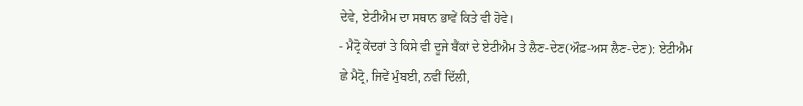ਦੇਵੇ, ਏਟੀਐਮ ਦਾ ਸਥਾਨ ਭਾਵੇਂ ਕਿਤੇ ਵੀ ਹੋਵੇ।
- ਮੈਟ੍ਰੋ ਕੇਂਦਰਾਂ ਤੇ ਕਿਸੇ ਵੀ ਦੂਜੇ ਬੈਂਕਾਂ ਦੇ ਏਟੀਐਮ ਤੇ ਲੈਣ-ਦੇਣ(ਔਫ਼-ਅਸ ਲੈਣ-ਦੇਣ): ਏਟੀਐਮ ਛੇ ਮੈਟ੍ਰੋ, ਜਿਵੇਂ ਮੁੰਬਈ, ਨਵੀਂ ਦਿੱਲੀ,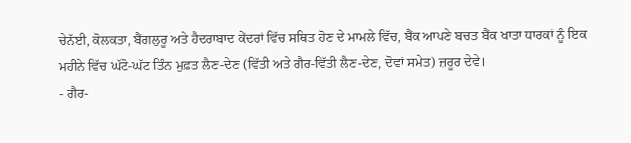ਚੇਨੱਈ, ਕੋਲਕਤਾ, ਬੈਂਗਲੁਰੂ ਅਤੇ ਹੈਦਰਾਬਾਦ ਕੇਂਦਰਾਂ ਵਿੱਚ ਸਥਿਤ ਹੋਣ ਦੇ ਮਾਮਲੇ ਵਿੱਚ, ਬੈਂਕ ਆਪਣੇ ਬਚਤ ਬੈਂਕ ਖਾਤਾ ਧਾਰਕਾਂ ਨੂੰ ਇਕ ਮਹੀਨੇ ਵਿੱਚ ਘੱਟੋ-ਘੱਟ ਤਿੰਨ ਮੁਫ਼ਤ ਲੈਣ-ਦੇਣ (ਵਿੱਤੀ ਅਤੇ ਗੈਰ-ਵਿੱਤੀ ਲੈਣ-ਦੇਣ, ਦੋਵਾਂ ਸਮੇਤ) ਜ਼ਰੂਰ ਦੇਵੇ।
- ਗੈਰ-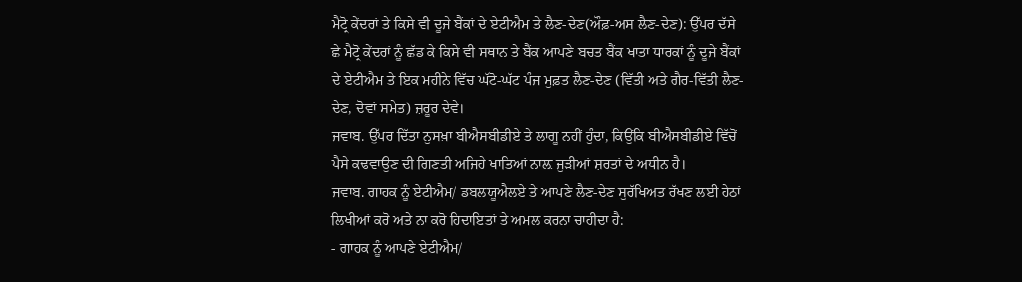ਮੈਟ੍ਰੋ ਕੇਂਦਰਾਂ ਤੇ ਕਿਸੇ ਵੀ ਦੂਜੇ ਬੈਂਕਾਂ ਦੇ ਏਟੀਐਮ ਤੇ ਲੈਣ-ਦੇਣ(ਔਫ਼-ਅਸ ਲੈਣ-ਦੇਣ): ਉੱਪਰ ਦੱਸੇ ਛੇ ਮੈਟ੍ਰੋ ਕੇਂਦਰਾਂ ਨੂੰ ਛੱਡ ਕੇ ਕਿਸੇ ਵੀ ਸਥਾਨ ਤੇ ਬੈਂਕ ਆਪਣੇ ਬਚਤ ਬੈਂਕ ਖਾਤਾ ਧਾਰਕਾਂ ਨੂੰ ਦੂਜੇ ਬੈਂਕਾਂ ਦੇ ਏਟੀਐਮ ਤੇ ਇਕ ਮਹੀਨੇ ਵਿੱਚ ਘੱਟੋ-ਘੱਟ ਪੰਜ ਮੁਫ਼ਤ ਲੈਣ-ਦੇਣ (ਵਿੱਤੀ ਅਤੇ ਗੈਰ-ਵਿੱਤੀ ਲੈਣ-ਦੇਣ, ਦੋਵਾਂ ਸਮੇਤ) ਜ਼ਰੂਰ ਦੇਵੇ।
ਜਵਾਬ. ਉੱਪਰ ਦਿੱਤਾ ਨੁਸਖ਼ਾ ਬੀਐਸਬੀਡੀਏ ਤੇ ਲਾਗੂ ਨਹੀਂ ਹੁੰਦਾ, ਕਿਉਂਕਿ ਬੀਐਸਬੀਡੀਏ ਵਿੱਚੋਂ ਪੈਸੇ ਕਢਵਾਉਣ ਦੀ ਗਿਣਤੀ ਅਜਿਹੇ ਖਾਤਿਆਂ ਨਾਲ਼ ਜੁੜੀਆਂ ਸ਼ਰਤਾਂ ਦੇ ਅਧੀਨ ਹੈ।
ਜਵਾਬ. ਗਾਹਕ ਨੂੰ ਏਟੀਐਮ/ ਡਬਲਯੂਐਲਏ ਤੇ ਆਪਣੇ ਲੈਣ-ਦੇਣ ਸੁਰੱਖਿਅਤ ਰੱਖਣ ਲਈ ਹੇਠਾਂ ਲਿਖੀਆਂ ਕਰੋ ਅਤੇ ਨਾ ਕਰੋ ਹਿਦਾਇਤਾਂ ਤੇ ਅਮਲ ਕਰਨਾ ਚਾਹੀਦਾ ਹੈ:
- ਗਾਹਕ ਨੂੰ ਆਪਣੇ ਏਟੀਐਮ/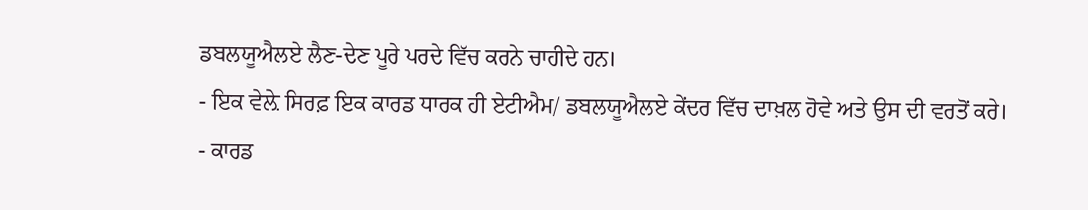ਡਬਲਯੂਐਲਏ ਲੈਣ-ਦੇਣ ਪੂਰੇ ਪਰਦੇ ਵਿੱਚ ਕਰਨੇ ਚਾਹੀਦੇ ਹਨ।
- ਇਕ ਵੇਲ਼ੇ ਸਿਰਫ਼ ਇਕ ਕਾਰਡ ਧਾਰਕ ਹੀ ਏਟੀਐਮ/ ਡਬਲਯੂਐਲਏ ਕੇਂਦਰ ਵਿੱਚ ਦਾਖ਼ਲ ਹੋਵੇ ਅਤੇ ਉਸ ਦੀ ਵਰਤੋਂ ਕਰੇ।
- ਕਾਰਡ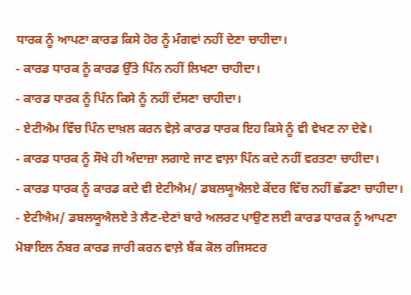ਧਾਰਕ ਨੂੰ ਆਪਣਾ ਕਾਰਡ ਕਿਸੇ ਹੋਰ ਨੂੰ ਮੰਗਵਾਂ ਨਹੀਂ ਦੇਣਾ ਚਾਹੀਦਾ।
- ਕਾਰਡ ਧਾਰਕ ਨੂੰ ਕਾਰਡ ਉੱਤੇ ਪਿੰਨ ਨਹੀਂ ਲਿਖਣਾ ਚਾਹੀਦਾ।
- ਕਾਰਡ ਧਾਰਕ ਨੂੰ ਪਿੰਨ ਕਿਸੇ ਨੂੰ ਨਹੀਂ ਦੱਸਣਾ ਚਾਹੀਦਾ।
- ਏਟੀਐਮ ਵਿੱਚ ਪਿੰਨ ਦਾਖ਼ਲ ਕਰਨ ਵੇਲ਼ੇ ਕਾਰਡ ਧਾਰਕ ਇਹ ਕਿਸੇ ਨੂੰ ਵੀ ਵੇਖਣ ਨਾ ਦੇਵੇ।
- ਕਾਰਡ ਧਾਰਕ ਨੂੰ ਸੌਖੇ ਹੀ ਅੰਦਾਜ਼ਾ ਲਗਾਏ ਜਾਣ ਵਾਲ਼ਾ ਪਿੰਨ ਕਦੇ ਨਹੀਂ ਵਰਤਣਾ ਚਾਹੀਦਾ।
- ਕਾਰਡ ਧਾਰਕ ਨੂੰ ਕਾਰਡ ਕਦੇ ਵੀ ਏਟੀਐਮ/ ਡਬਲਯੂਐਲਏ ਕੇਂਦਰ ਵਿੱਚ ਨਹੀਂ ਛੱਡਣਾ ਚਾਹੀਦਾ।
- ਏਟੀਐਮ/ ਡਬਲਯੂਐਲਏ ਤੇ ਲੈਣ-ਦੇਣਾਂ ਬਾਰੇ ਅਲਰਟ ਪਾਉਣ ਲਈ ਕਾਰਡ ਧਾਰਕ ਨੂੰ ਆਪਣਾ ਮੋਬਾਇਲ ਨੰਬਰ ਕਾਰਡ ਜਾਰੀ ਕਰਨ ਵਾਲ਼ੇ ਬੈਂਕ ਕੋਲ ਰਜਿਸਟਰ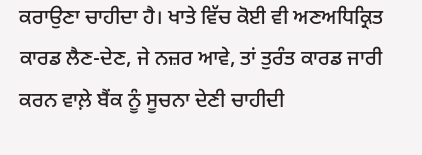ਕਰਾਉਣਾ ਚਾਹੀਦਾ ਹੈ। ਖਾਤੇ ਵਿੱਚ ਕੋਈ ਵੀ ਅਣਅਧਿਕ੍ਰਿਤ ਕਾਰਡ ਲੈਣ-ਦੇਣ, ਜੇ ਨਜ਼ਰ ਆਵੇ, ਤਾਂ ਤੁਰੰਤ ਕਾਰਡ ਜਾਰੀ ਕਰਨ ਵਾਲ਼ੇ ਬੈਂਕ ਨੂੰ ਸੂਚਨਾ ਦੇਣੀ ਚਾਹੀਦੀ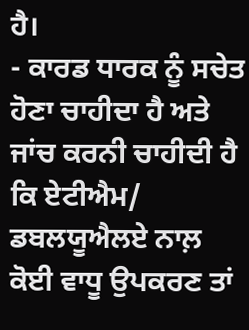ਹੈ।
- ਕਾਰਡ ਧਾਰਕ ਨੂੰ ਸਚੇਤ ਹੋਣਾ ਚਾਹੀਦਾ ਹੈ ਅਤੇ ਜਾਂਚ ਕਰਨੀ ਚਾਹੀਦੀ ਹੈ ਕਿ ਏਟੀਐਮ/ ਡਬਲਯੂਐਲਏ ਨਾਲ਼ ਕੋਈ ਵਾਧੂ ਉਪਕਰਣ ਤਾਂ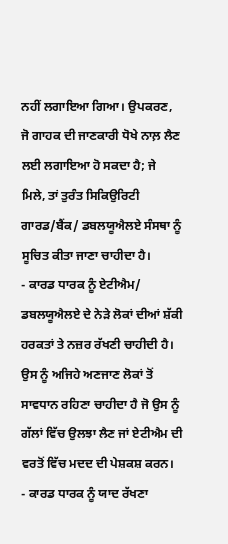ਨਹੀਂ ਲਗਾਇਆ ਗਿਆ। ਉਪਕਰਣ, ਜੋ ਗਾਹਕ ਦੀ ਜਾਣਕਾਰੀ ਧੋਖੇ ਨਾਲ਼ ਲੈਣ ਲਈ ਲਗਾਇਆ ਹੋ ਸਕਦਾ ਹੈ; ਜੇ ਮਿਲੇ, ਤਾਂ ਤੁਰੰਤ ਸਿਕਿਉਰਿਟੀ ਗਾਰਡ/ਬੈਂਕ/ ਡਬਲਯੂਐਲਏ ਸੰਸਥਾ ਨੂੰ ਸੂਚਿਤ ਕੀਤਾ ਜਾਣਾ ਚਾਹੀਦਾ ਹੈ।
- ਕਾਰਡ ਧਾਰਕ ਨੂੰ ਏਟੀਐਮ/ ਡਬਲਯੂਐਲਏ ਦੇ ਨੇੜੇ ਲੋਕਾਂ ਦੀਆਂ ਸ਼ੱਕੀ ਹਰਕਤਾਂ ਤੇ ਨਜ਼ਰ ਰੱਖਣੀ ਚਾਹੀਦੀ ਹੈ। ਉਸ ਨੂੰ ਅਜਿਹੇ ਅਣਜਾਣ ਲੋਕਾਂ ਤੋਂ ਸਾਵਧਾਨ ਰਹਿਣਾ ਚਾਹੀਦਾ ਹੈ ਜੋ ਉਸ ਨੂੰ ਗੱਲਾਂ ਵਿੱਚ ਉਲਝਾ ਲੈਣ ਜਾਂ ਏਟੀਐਮ ਦੀ ਵਰਤੋਂ ਵਿੱਚ ਮਦਦ ਦੀ ਪੇਸ਼ਕਸ਼ ਕਰਨ।
- ਕਾਰਡ ਧਾਰਕ ਨੂੰ ਯਾਦ ਰੱਖਣਾ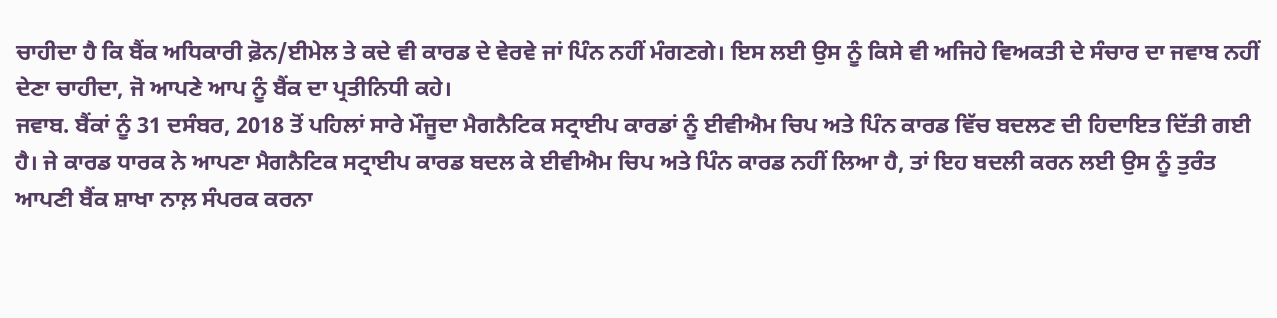ਚਾਹੀਦਾ ਹੈ ਕਿ ਬੈਂਕ ਅਧਿਕਾਰੀ ਫ਼ੋਨ/ਈਮੇਲ ਤੇ ਕਦੇ ਵੀ ਕਾਰਡ ਦੇ ਵੇਰਵੇ ਜਾਂ ਪਿੰਨ ਨਹੀਂ ਮੰਗਣਗੇ। ਇਸ ਲਈ ਉਸ ਨੂੰ ਕਿਸੇ ਵੀ ਅਜਿਹੇ ਵਿਅਕਤੀ ਦੇ ਸੰਚਾਰ ਦਾ ਜਵਾਬ ਨਹੀਂ ਦੇਣਾ ਚਾਹੀਦਾ, ਜੋ ਆਪਣੇ ਆਪ ਨੂੰ ਬੈਂਕ ਦਾ ਪ੍ਰਤੀਨਿਧੀ ਕਹੇ।
ਜਵਾਬ. ਬੈਂਕਾਂ ਨੂੰ 31 ਦਸੰਬਰ, 2018 ਤੋਂ ਪਹਿਲਾਂ ਸਾਰੇ ਮੌਜੂਦਾ ਮੈਗਨੈਟਿਕ ਸਟ੍ਰਾਈਪ ਕਾਰਡਾਂ ਨੂੰ ਈਵੀਐਮ ਚਿਪ ਅਤੇ ਪਿੰਨ ਕਾਰਡ ਵਿੱਚ ਬਦਲਣ ਦੀ ਹਿਦਾਇਤ ਦਿੱਤੀ ਗਈ ਹੈ। ਜੇ ਕਾਰਡ ਧਾਰਕ ਨੇ ਆਪਣਾ ਮੈਗਨੈਟਿਕ ਸਟ੍ਰਾਈਪ ਕਾਰਡ ਬਦਲ ਕੇ ਈਵੀਐਮ ਚਿਪ ਅਤੇ ਪਿੰਨ ਕਾਰਡ ਨਹੀਂ ਲਿਆ ਹੈ, ਤਾਂ ਇਹ ਬਦਲੀ ਕਰਨ ਲਈ ਉਸ ਨੂੰ ਤੁਰੰਤ ਆਪਣੀ ਬੈਂਕ ਸ਼ਾਖਾ ਨਾਲ਼ ਸੰਪਰਕ ਕਰਨਾ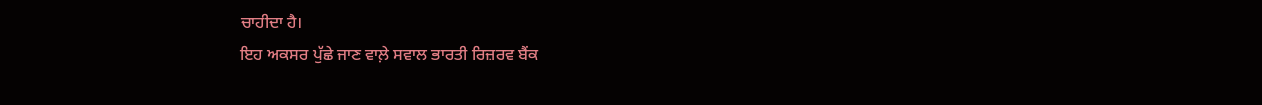ਚਾਹੀਦਾ ਹੈ।
ਇਹ ਅਕਸਰ ਪੁੱਛੇ ਜਾਣ ਵਾਲ਼ੇ ਸਵਾਲ ਭਾਰਤੀ ਰਿਜ਼ਰਵ ਬੈਂਕ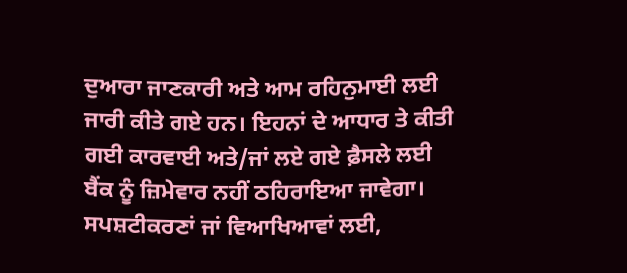ਦੁਆਰਾ ਜਾਣਕਾਰੀ ਅਤੇ ਆਮ ਰਹਿਨੁਮਾਈ ਲਈ ਜਾਰੀ ਕੀਤੇ ਗਏ ਹਨ। ਇਹਨਾਂ ਦੇ ਆਧਾਰ ਤੇ ਕੀਤੀ ਗਈ ਕਾਰਵਾਈ ਅਤੇ/ਜਾਂ ਲਏ ਗਏ ਫ਼ੈਸਲੇ ਲਈ ਬੈਂਕ ਨੂੰ ਜ਼ਿਮੇਵਾਰ ਨਹੀਂ ਠਹਿਰਾਇਆ ਜਾਵੇਗਾ। ਸਪਸ਼ਟੀਕਰਣਾਂ ਜਾਂ ਵਿਆਖਿਆਵਾਂ ਲਈ,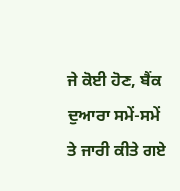ਜੇ ਕੋਈ ਹੋਣ, ਬੈਂਕ ਦੁਆਰਾ ਸਮੇਂ-ਸਮੇਂ ਤੇ ਜਾਰੀ ਕੀਤੇ ਗਏ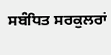ਸਬੰਧਿਤ ਸਰਕੁਲਰਾਂ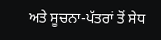ਅਤੇ ਸੂਚਨਾ-ਪੱਤਰਾਂ ਤੋਂ ਸੇਧ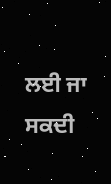ਲਈ ਜਾ ਸਕਦੀ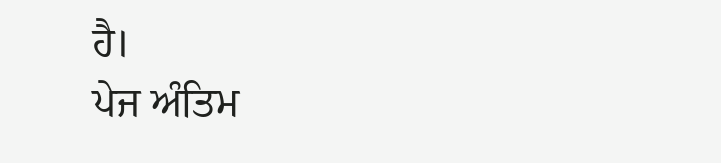ਹੈ।
ਪੇਜ ਅੰਤਿਮ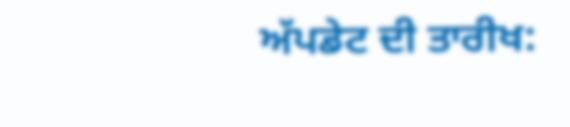ਅੱਪਡੇਟ ਦੀ ਤਾਰੀਖ: